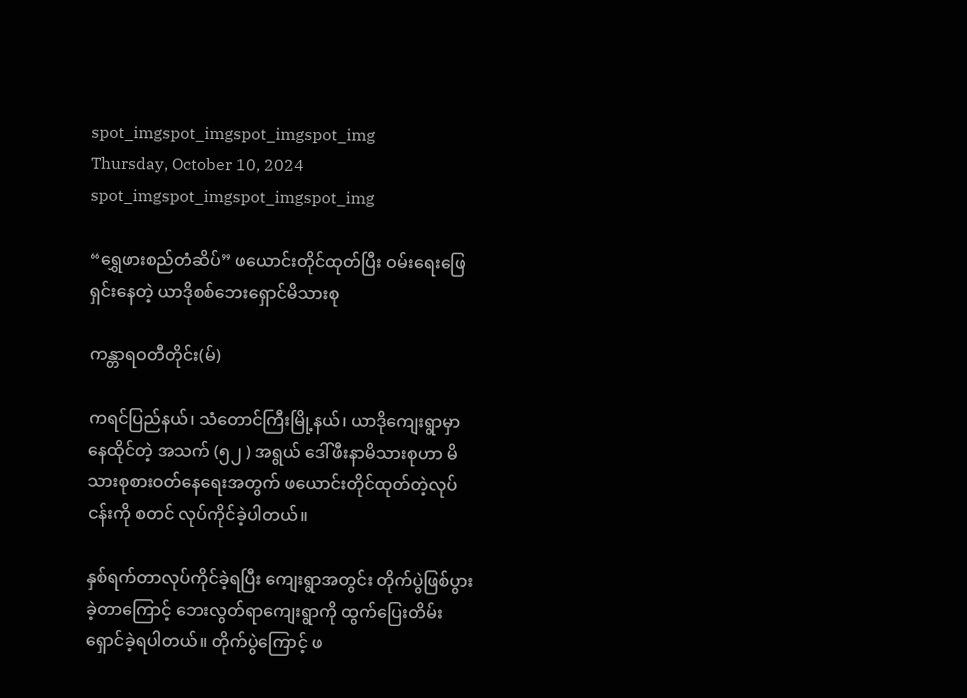spot_imgspot_imgspot_imgspot_img
Thursday, October 10, 2024
spot_imgspot_imgspot_imgspot_img

“ရွှေဖားစည်တံဆိပ်” ဖယောင်းတိုင်ထုတ်ပြီး ဝမ်းရေးဖြေရှင်းနေတဲ့ ယာဒိုစစ်ဘေးရှောင်မိသားစု

ကန္တာရဝတီတိုင်း(မ်)

ကရင်ပြည်နယ်၊ သံတောင်ကြီးမြို့နယ်၊ ယာဒိုကျေးရွာမှာ နေထိုင်တဲ့ အသက် (၅၂ ) အရွယ် ဒေါ်ဖီးနာမိသားစုဟာ မိသားစုစားဝတ်နေရေးအတွက် ဖယောင်းတိုင်ထုတ်တဲ့လုပ်ငန်းကို စတင် လုပ်ကိုင်ခဲ့ပါတယ်။

နှစ်ရက်တာလုပ်ကိုင်ခဲ့ရပြီး ကျေးရွာအတွင်း တိုက်ပွဲဖြစ်ပွားခဲ့တာကြောင့် ဘေးလွတ်ရာကျေးရွာကို ထွက်ပြေးတိမ်းရှောင်ခဲ့ရပါတယ်။ တိုက်ပွဲကြောင့် ဖ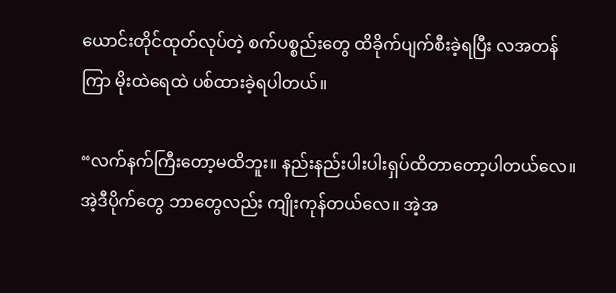ယောင်းတိုင်ထုတ်လုပ်တဲ့ စက်ပစ္စည်းတွေ ထိခိုက်ပျက်စီးခဲ့ရပြီး လအတန်ကြာ မိုးထဲရေထဲ ပစ်ထားခဲ့ရပါတယ်။

“လက်နက်ကြီးတော့မထိဘူး။ နည်းနည်းပါးပါးရှပ်ထိတာတော့ပါတယ်လေ။ အဲ့ဒီပိုက်တွေ ဘာတွေလည်း ကျိုးကုန်တယ်လေ။ အဲ့အ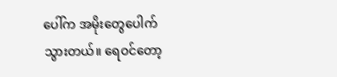ပေါ်က အမိုးတွေပေါက်သွားတယ်။ ရေဝင်တော့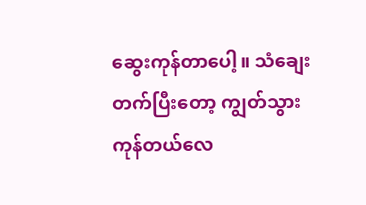ဆွေးကုန်တာပေါ့။ သံချေးတက်ပြီးတော့ ကျွတ်သွားကုန်တယ်လေ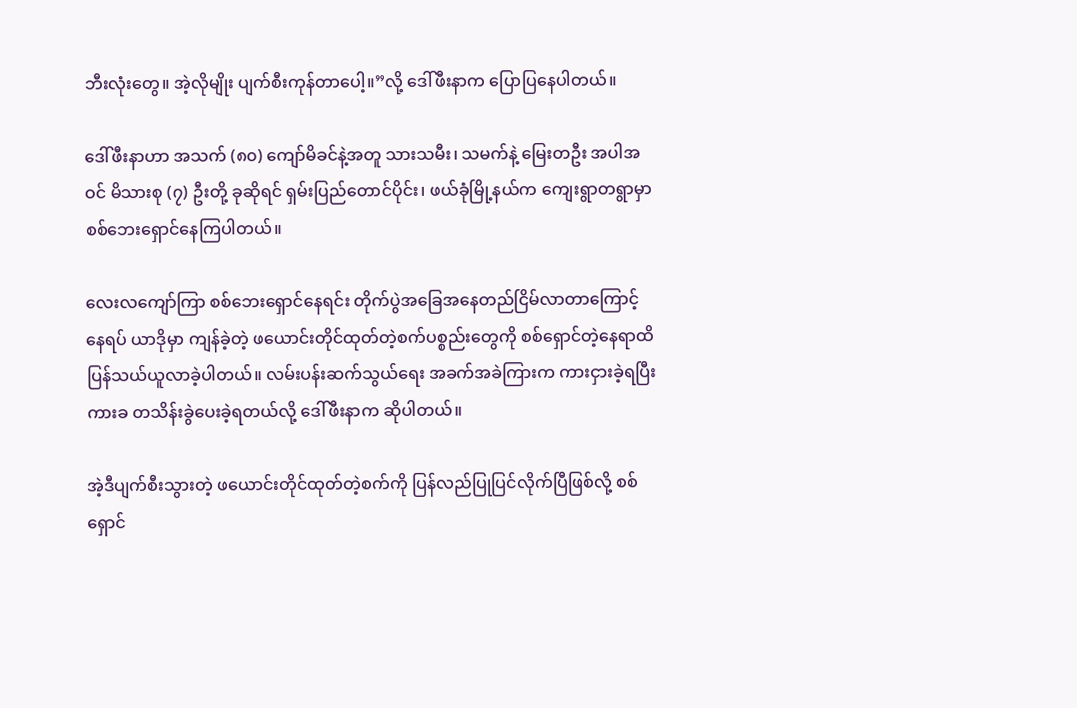ဘီးလုံးတွေ။ အဲ့လိုမျိုး ပျက်စီးကုန်တာပေါ့။”လို့ ဒေါ်ဖီးနာက ပြောပြနေပါတယ်။

ဒေါ်ဖီးနာဟာ အသက် (၈၀) ကျော်မိခင်နဲ့အတူ သားသမီး၊ သမက်နဲ့ မြေးတဦး အပါအဝင် မိသားစု (၇) ဦးတို့ ခုဆိုရင် ရှမ်းပြည်တောင်ပိုင်း၊ ဖယ်ခုံမြို့နယ်က ကျေးရွာတရွာမှာ စစ်ဘေးရှောင်နေကြပါတယ်။

လေးလကျော်ကြာ စစ်ဘေးရှောင်နေရင်း တိုက်ပွဲအခြေအနေတည်ငြိမ်လာတာကြောင့် နေရပ် ယာဒိုမှာ ကျန်ခဲ့တဲ့ ဖယောင်းတိုင်ထုတ်တဲ့စက်ပစ္စည်းတွေကို စစ်ရှောင်တဲ့နေရာထိ ပြန်သယ်ယူလာခဲ့ပါတယ်။ လမ်းပန်းဆက်သွယ်ရေး အခက်အခဲကြားက ကားငှားခဲ့ရပြီး ကားခ တသိန်းခွဲပေးခဲ့ရတယ်လို့ ဒေါ်ဖီးနာက ဆိုပါတယ်။

အဲ့ဒီပျက်စီးသွားတဲ့ ဖယောင်းတိုင်ထုတ်တဲ့စက်ကို ပြန်လည်ပြုပြင်လိုက်ပြီဖြစ်လို့ စစ်ရှောင်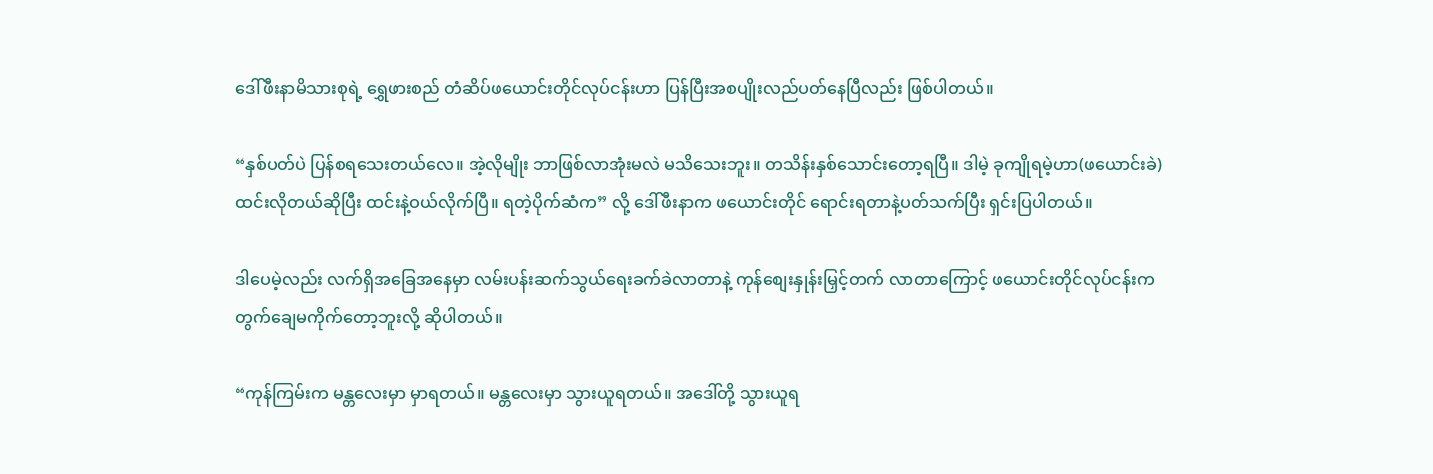ဒေါ်ဖီးနာမိသားစုရဲ့ ရွှေဖားစည် တံဆိပ်ဖယောင်းတိုင်လုပ်ငန်းဟာ ပြန်ပြီးအစပျိုးလည်ပတ်နေပြီလည်း ဖြစ်ပါတယ်။

“နှစ်ပတ်ပဲ ပြန်စရသေးတယ်လေ။ အဲ့လိုမျိုး ဘာဖြစ်လာအုံးမလဲ မသိသေးဘူး။ တသိန်းနှစ်သောင်းတော့ရပြီ။ ဒါမဲ့ ခုကျိုရမဲ့ဟာ(ဖယောင်းခဲ) ထင်းလိုတယ်ဆိုပြီး ထင်းနဲ့ဝယ်လိုက်ပြီ။ ရတဲ့ပိုက်ဆံက” လို့ ဒေါ်ဖီးနာက ဖယောင်းတိုင် ရောင်းရတာနဲ့ပတ်သက်ပြီး ရှင်းပြပါတယ်။

ဒါပေမဲ့လည်း လက်ရှိအခြေအနေမှာ လမ်းပန်းဆက်သွယ်ရေးခက်ခဲလာတာနဲ့ ကုန်စျေးနှုန်းမြှင့်တက် လာတာကြောင့် ဖယောင်းတိုင်လုပ်ငန်းက တွက်ချေမကိုက်တော့ဘူးလို့ ဆိုပါတယ်။

“ကုန်ကြမ်းက မန္တလေးမှာ မှာရတယ်။ မန္တလေးမှာ သွားယူရတယ်။ အဒေါ်တို့ သွားယူရ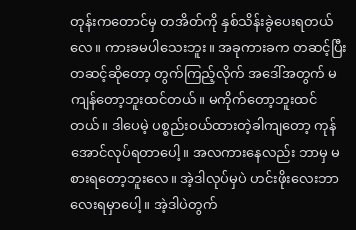တုန်းကတောင်မှ တအိတ်ကို နှစ်သိန်းခွဲပေးရတယ်လေ။ ကားခမပါသေးဘူး။ အခုကားခက တဆင့်ပြီးတဆင့်ဆိုတော့ တွက်ကြည့်လိုက် အဒေါ်အတွက် မကျန်တော့ဘူးထင်တယ်။ မကိုက်တော့ဘူးထင်တယ်။ ဒါပေမဲ့ ပစ္စည်းဝယ်ထားတဲ့ခါကျတော့ ကုန်အောင်လုပ်ရတာပေါ့။ အလကားနေလည်း ဘာမှ မစားရတော့ဘူးလေ။ အဲ့ဒါလုပ်မှပဲ ဟင်းဖိုးလေးဘာလေးရမှာပေါ့။ အဲ့ဒါပဲတွက်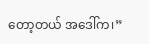တော့တယ် အဒေါ်က၊”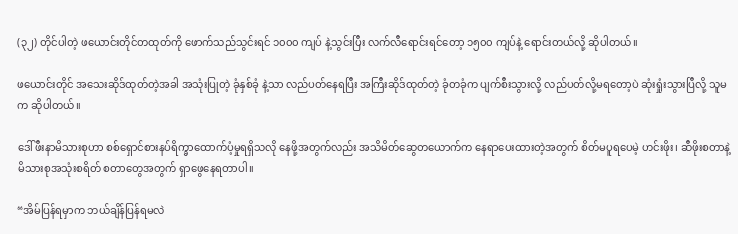(၃၂) တိုင်ပါတဲ့ ဖယောင်းတိုင်တထုတ်ကို ဖောက်သည်သွင်းရင် ၁၀၀၀ ကျပ် နဲ့သွင်းပြီး လက်လီရောင်းရင်တော့ ၁၅၀၀ ကျပ်နဲ့ ရောင်းတယ်လို့ ဆိုပါတယ်။

ဖယောင်းတိုင် အသေးဆိုဒ်ထုတ်တဲ့အခါ အသုံးပြုတဲ့ ခုံနှစ်ခုံ နဲ့သာ လည်ပတ်နေရပြီး အကြီးဆိုဒ်ထုတ်တဲ့ ခုံတခုံက ပျက်စီးသွားလို့ လည်ပတ်လို့မရတော့ပဲ ဆုံးရှုံးသွားပြီလို့ သူမက ဆိုပါတယ်။

ဒေါ်ဖီးနာမိသားစုဟာ စစ်ရှောင်စားနပ်ရိက္ခာထောက်ပံ့မှုရရှိသလို နေဖို့အတွက်လည်း အသိမိတ်ဆွေတယောက်က နေရာပေးထားတဲ့အတွက် စိတ်မပူရပေမဲ့ ဟင်းဖိုး၊ ဆီဖိုးစတာနဲ့ မိသားစုအသုံးစရိတ် စတာတွေအတွက် ရှာဖွေနေရတာပါ။

“အိမ်ပြန်ရမှာက ဘယ်ချိန်ပြန်ရမလဲ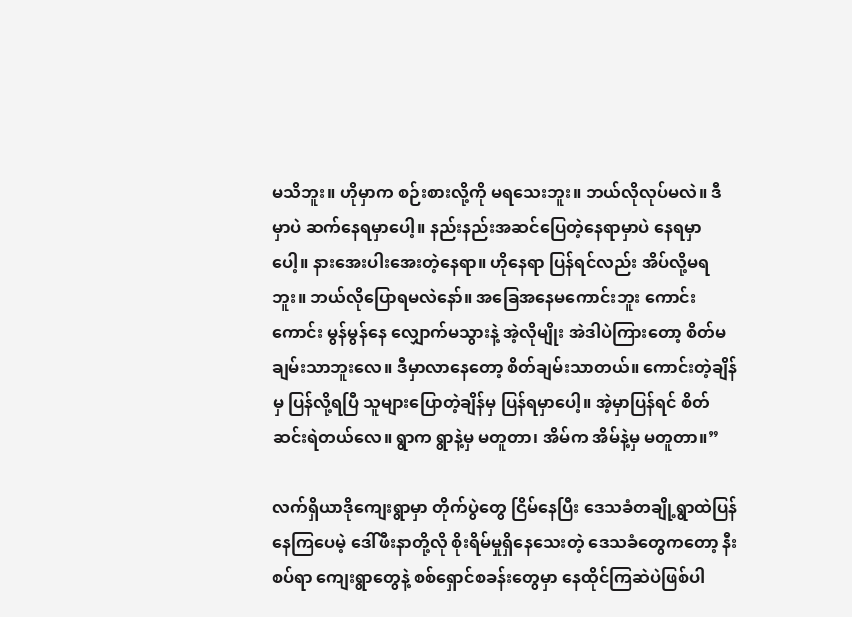မသိဘူး။ ဟိုမှာက စဉ်းစားလို့ကို မရသေးဘူး။ ဘယ်လိုလုပ်မလဲ။ ဒီမှာပဲ ဆက်နေရမှာပေါ့။ နည်းနည်းအဆင်ပြေတဲ့နေရာမှာပဲ နေရမှာပေါ့။ နားအေးပါးအေးတဲ့နေရာ။ ဟိုနေရာ ပြန်ရင်လည်း အိပ်လို့မရဘူး။ ဘယ်လိုပြောရမလဲနော်။ အခြေအနေမကောင်းဘူး ကောင်းကောင်း မွန်မွန်နေ လျှောက်မသွားနဲ့ အဲ့လိုမျိုး အဲဒါပဲကြားတော့ စိတ်မချမ်းသာဘူးလေ။ ဒီမှာလာနေတော့ စိတ်ချမ်းသာတယ်။ ကောင်းတဲ့ချိန်မှ ပြန်လို့ရပြီ သူများပြောတဲ့ချိန်မှ ပြန်ရမှာပေါ့။ အဲ့မှာပြန်ရင် စိတ်ဆင်းရဲတယ်လေ။ ရွာက ရွာနဲ့မှ မတူတာ၊ အိမ်က အိမ်နဲ့မှ မတူတာ။”

လက်ရှိယာဒိုကျေးရွာမှာ တိုက်ပွဲတွေ ငြိမ်နေပြီး ဒေသခံတချို့ရွာထဲပြန်နေကြပေမဲ့ ဒေါ်ဖီးနာတို့လို စိုးရိမ်မှုရှိနေသေးတဲ့ ဒေသခံတွေကတော့ နီးစပ်ရာ ကျေးရွာတွေနဲ့ စစ်ရှောင်စခန်းတွေမှာ နေထိုင်ကြဆဲပဲဖြစ်ပါ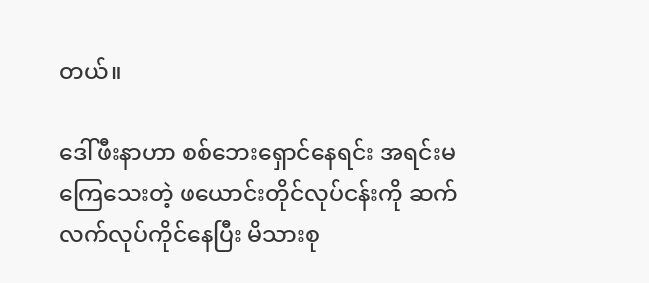တယ်။

ဒေါ်ဖီးနာဟာ စစ်ဘေးရှောင်နေရင်း အရင်းမကြေသေးတဲ့ ဖယောင်းတိုင်လုပ်ငန်းကို ဆက်လက်လုပ်ကိုင်နေပြီး မိသားစု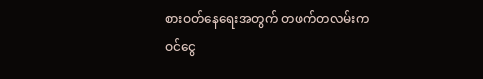စားဝတ်နေရေးအတွက် တဖက်တလမ်းက ဝင်ငွေ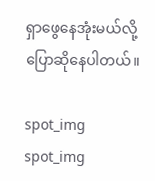ရှာဖွေနေအုံးမယ်လို့ ပြောဆိုနေပါတယ်။

spot_img
spot_img